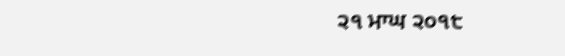੨੧ ਮਾਘ ੨੦੧੮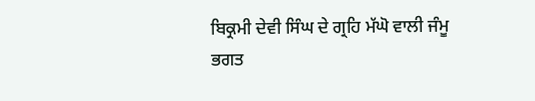ਬਿਕ੍ਰਮੀ ਦੇਵੀ ਸਿੰਘ ਦੇ ਗ੍ਰਹਿ ਮੱਘੋ ਵਾਲੀ ਜੰਮੂ
ਭਗਤ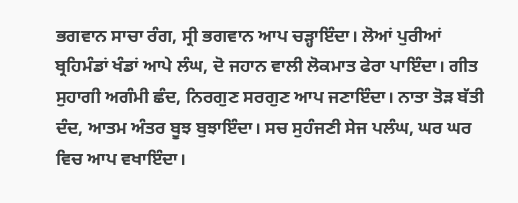ਭਗਵਾਨ ਸਾਚਾ ਰੰਗ, ਸ੍ਰੀ ਭਗਵਾਨ ਆਪ ਚੜ੍ਹਾਇੰਦਾ। ਲੋਆਂ ਪੁਰੀਆਂ ਬ੍ਰਹਿਮੰਡਾਂ ਖੰਡਾਂ ਆਪੇ ਲੰਘ, ਦੋ ਜਹਾਨ ਵਾਲੀ ਲੋਕਮਾਤ ਫੇਰਾ ਪਾਇੰਦਾ। ਗੀਤ ਸੁਹਾਗੀ ਅਗੰਮੀ ਛੰਦ, ਨਿਰਗੁਣ ਸਰਗੁਣ ਆਪ ਜਣਾਇੰਦਾ। ਨਾਤਾ ਤੋੜ ਬੱਤੀ ਦੰਦ, ਆਤਮ ਅੰਤਰ ਬੂਝ ਬੁਝਾਇੰਦਾ। ਸਚ ਸੁਹੰਜਣੀ ਸੇਜ ਪਲੰਘ, ਘਰ ਘਰ ਵਿਚ ਆਪ ਵਖਾਇੰਦਾ।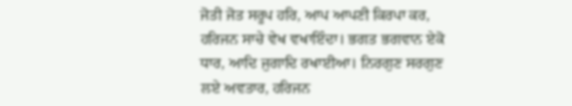ਜੋਤੀ ਜੋਤ ਸਰੂਪ ਹਰਿ, ਆਪ ਆਪਣੀ ਕਿਰਪਾ ਕਰ, ਹਰਿਜਨ ਸਾਚੇ ਵੇਖ ਵਖਾਇੰਦਾ। ਭਗਤ ਭਗਵਾਨ ਏਕੋ ਧਾਰ, ਆਦਿ ਜੁਗਾਦਿ ਰਖਾਈਆ। ਨਿਰਗੁਣ ਸਰਗੁਣ ਲਏ ਅਵਤਾਰ, ਹਰਿਜਨ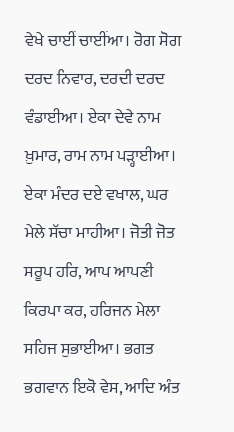ਵੇਖੇ ਚਾਈਂ ਚਾਈਂਆ। ਰੋਗ ਸੋਗ ਦਰਦ ਨਿਵਾਰ, ਦਰਦੀ ਦਰਦ ਵੰਡਾਈਆ। ਏਕਾ ਦੇਵੇ ਨਾਮ ਖ਼ੁਮਾਰ, ਰਾਮ ਨਾਮ ਪੜ੍ਹਾਈਆ। ਏਕਾ ਮੰਦਰ ਦਏ ਵਖਾਲ, ਘਰ ਮੇਲੇ ਸੱਚਾ ਮਾਹੀਆ। ਜੋਤੀ ਜੋਤ ਸਰੂਪ ਹਰਿ, ਆਪ ਆਪਣੀ ਕਿਰਪਾ ਕਰ, ਹਰਿਜਨ ਮੇਲਾ ਸਹਿਜ ਸੁਭਾਈਆ। ਭਗਤ ਭਗਵਾਨ ਇਕੋ ਵੇਸ, ਆਦਿ ਅੰਤ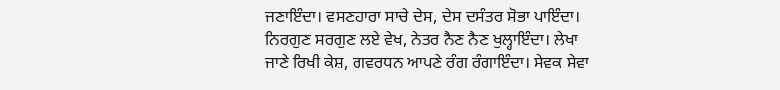ਜਣਾਇੰਦਾ। ਵਸਣਹਾਰਾ ਸਾਚੇ ਦੇਸ, ਦੇਸ ਦਸੰਤਰ ਸੋਭਾ ਪਾਇੰਦਾ। ਨਿਰਗੁਣ ਸਰਗੁਣ ਲਏ ਵੇਖ, ਨੇਤਰ ਨੈਣ ਨੈਣ ਖੁਲ੍ਹਾਇੰਦਾ। ਲੇਖਾ ਜਾਣੇ ਰਿਖੀ ਕੇਸ਼, ਗਵਰਧਨ ਆਪਣੇ ਰੰਗ ਰੰਗਾਇੰਦਾ। ਸੇਵਕ ਸੇਵਾ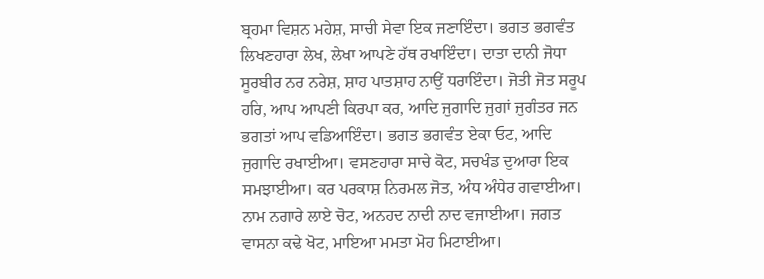ਬ੍ਰਹਮਾ ਵਿਸ਼ਨ ਮਹੇਸ਼, ਸਾਚੀ ਸੇਵਾ ਇਕ ਜਣਾਇੰਦਾ। ਭਗਤ ਭਗਵੰਤ ਲਿਖਣਹਾਰਾ ਲੇਖ, ਲੇਖਾ ਆਪਣੇ ਹੱਥ ਰਖਾਇੰਦਾ। ਦਾਤਾ ਦਾਨੀ ਜੋਧਾ ਸੂਰਬੀਰ ਨਰ ਨਰੇਸ਼, ਸ਼ਾਹ ਪਾਤਸ਼ਾਹ ਨਾਉਂ ਧਰਾਇੰਦਾ। ਜੋਤੀ ਜੋਤ ਸਰੂਪ ਹਰਿ, ਆਪ ਆਪਣੀ ਕਿਰਪਾ ਕਰ, ਆਦਿ ਜੁਗਾਦਿ ਜੁਗਾਂ ਜੁਗੰਤਰ ਜਨ ਭਗਤਾਂ ਆਪ ਵਡਿਆਇੰਦਾ। ਭਗਤ ਭਗਵੰਤ ਏਕਾ ਓਟ, ਆਦਿ ਜੁਗਾਦਿ ਰਖਾਈਆ। ਵਸਣਹਾਰਾ ਸਾਚੇ ਕੋਟ, ਸਚਖੰਡ ਦੁਆਰਾ ਇਕ ਸਮਝਾਈਆ। ਕਰ ਪਰਕਾਸ਼ ਨਿਰਮਲ ਜੋਤ, ਅੰਧ ਅੰਧੇਰ ਗਵਾਈਆ। ਨਾਮ ਨਗਾਰੇ ਲਾਏ ਚੋਟ, ਅਨਹਦ ਨਾਦੀ ਨਾਦ ਵਜਾਈਆ। ਜਗਤ ਵਾਸਨਾ ਕਢੇ ਖੋਟ, ਮਾਇਆ ਮਮਤਾ ਮੋਹ ਮਿਟਾਈਆ।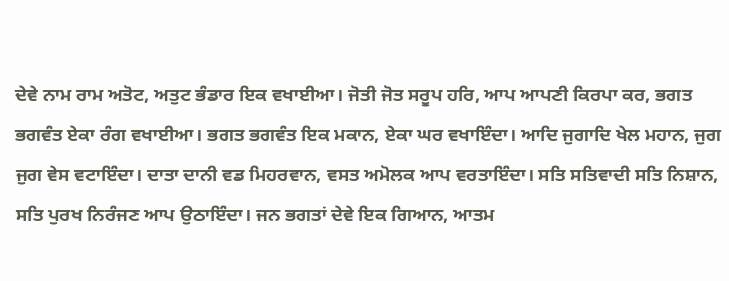ਦੇਵੇ ਨਾਮ ਰਾਮ ਅਤੋਟ, ਅਤੁਟ ਭੰਡਾਰ ਇਕ ਵਖਾਈਆ। ਜੋਤੀ ਜੋਤ ਸਰੂਪ ਹਰਿ, ਆਪ ਆਪਣੀ ਕਿਰਪਾ ਕਰ, ਭਗਤ ਭਗਵੰਤ ਏਕਾ ਰੰਗ ਵਖਾਈਆ। ਭਗਤ ਭਗਵੰਤ ਇਕ ਮਕਾਨ, ਏਕਾ ਘਰ ਵਖਾਇੰਦਾ। ਆਦਿ ਜੁਗਾਦਿ ਖੇਲ ਮਹਾਨ, ਜੁਗ ਜੁਗ ਵੇਸ ਵਟਾਇੰਦਾ। ਦਾਤਾ ਦਾਨੀ ਵਡ ਮਿਹਰਵਾਨ, ਵਸਤ ਅਮੋਲਕ ਆਪ ਵਰਤਾਇੰਦਾ। ਸਤਿ ਸਤਿਵਾਦੀ ਸਤਿ ਨਿਸ਼ਾਨ, ਸਤਿ ਪੁਰਖ ਨਿਰੰਜਣ ਆਪ ਉਠਾਇੰਦਾ। ਜਨ ਭਗਤਾਂ ਦੇਵੇ ਇਕ ਗਿਆਨ, ਆਤਮ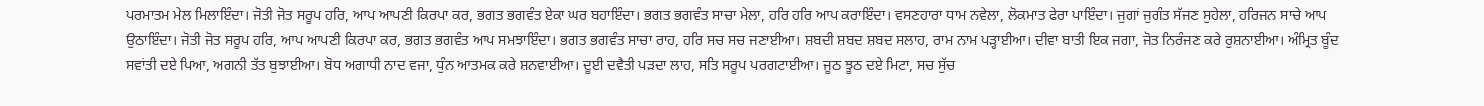ਪਰਮਾਤਮ ਮੇਲ ਮਿਲਾਇੰਦਾ। ਜੋਤੀ ਜੋਤ ਸਰੂਪ ਹਰਿ, ਆਪ ਆਪਣੀ ਕਿਰਪਾ ਕਰ, ਭਗਤ ਭਗਵੰਤ ਏਕਾ ਘਰ ਬਹਾਇੰਦਾ। ਭਗਤ ਭਗਵੰਤ ਸਾਚਾ ਮੇਲਾ, ਹਰਿ ਹਰਿ ਆਪ ਕਰਾਇੰਦਾ। ਵਸਣਹਾਰਾ ਧਾਮ ਨਵੇਲਾ, ਲੋਕਮਾਤ ਫੇਰਾ ਪਾਇੰਦਾ। ਜੁਗਾਂ ਜੁਗੰਤ ਸੱਜਣ ਸੁਹੇਲਾ, ਹਰਿਜਨ ਸਾਚੇ ਆਪ ਉਠਾਇੰਦਾ। ਜੋਤੀ ਜੋਤ ਸਰੂਪ ਹਰਿ, ਆਪ ਆਪਣੀ ਕਿਰਪਾ ਕਰ, ਭਗਤ ਭਗਵੰਤ ਆਪ ਸਮਝਾਇੰਦਾ। ਭਗਤ ਭਗਵੰਤ ਸਾਚਾ ਰਾਹ, ਹਰਿ ਸਚ ਸਚ ਜਣਾਈਆ। ਸ਼ਬਦੀ ਸ਼ਬਦ ਸ਼ਬਦ ਸਲਾਹ, ਰਾਮ ਨਾਮ ਪੜ੍ਹਾਈਆ। ਦੀਵਾ ਬਾਤੀ ਇਕ ਜਗਾ, ਜੋਤ ਨਿਰੰਜਣ ਕਰੇ ਰੁਸ਼ਨਾਈਆ। ਅੰਮ੍ਰਿਤ ਬੂੰਦ ਸਵਾਂਤੀ ਦਏ ਪਿਆ, ਅਗਨੀ ਤੱਤ ਬੁਝਾਈਆ। ਬੋਧ ਅਗਾਧੀ ਨਾਦ ਵਜਾ, ਧੁੰਨ ਆਤਮਕ ਕਰੇ ਸ਼ਨਵਾਈਆ। ਦੂਈ ਦਵੈਤੀ ਪੜਦਾ ਲਾਹ, ਸਤਿ ਸਰੂਪ ਪਰਗਟਾਈਆ। ਜੂਠ ਝੂਠ ਦਏ ਮਿਟਾ, ਸਚ ਸੁੱਚ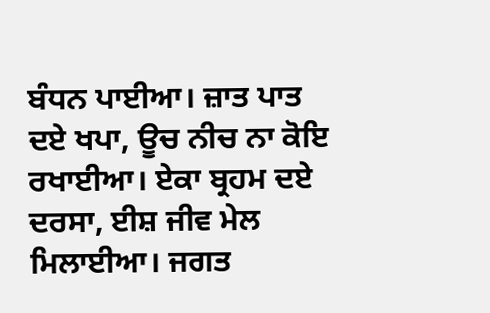ਬੰਧਨ ਪਾਈਆ। ਜ਼ਾਤ ਪਾਤ ਦਏ ਖਪਾ, ਊਚ ਨੀਚ ਨਾ ਕੋਇ ਰਖਾਈਆ। ਏਕਾ ਬ੍ਰਹਮ ਦਏ ਦਰਸਾ, ਈਸ਼ ਜੀਵ ਮੇਲ ਮਿਲਾਈਆ। ਜਗਤ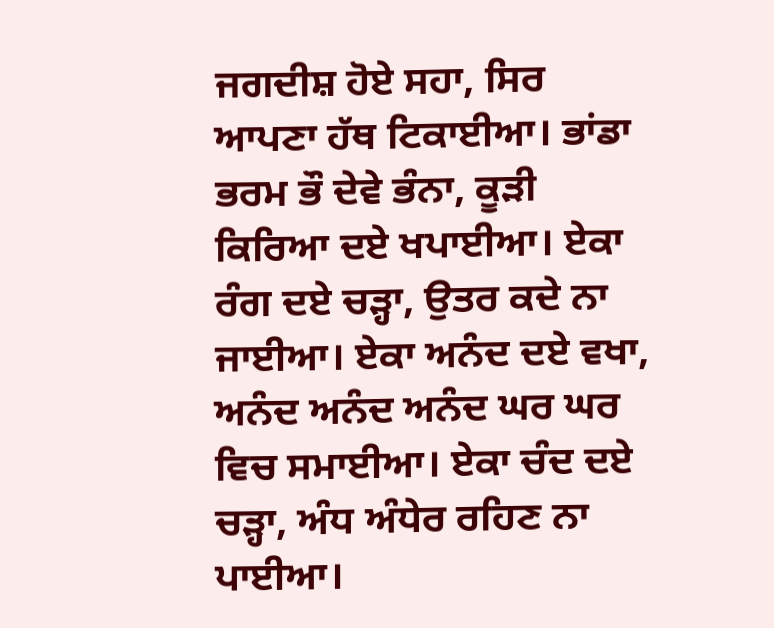ਜਗਦੀਸ਼ ਹੋਏ ਸਹਾ, ਸਿਰ ਆਪਣਾ ਹੱਥ ਟਿਕਾਈਆ। ਭਾਂਡਾ ਭਰਮ ਭੌ ਦੇਵੇ ਭੰਨਾ, ਕੂੜੀ ਕਿਰਿਆ ਦਏ ਖਪਾਈਆ। ਏਕਾ ਰੰਗ ਦਏ ਚੜ੍ਹਾ, ਉਤਰ ਕਦੇ ਨਾ ਜਾਈਆ। ਏਕਾ ਅਨੰਦ ਦਏ ਵਖਾ, ਅਨੰਦ ਅਨੰਦ ਅਨੰਦ ਘਰ ਘਰ ਵਿਚ ਸਮਾਈਆ। ਏਕਾ ਚੰਦ ਦਏ ਚੜ੍ਹਾ, ਅੰਧ ਅੰਧੇਰ ਰਹਿਣ ਨਾ ਪਾਈਆ।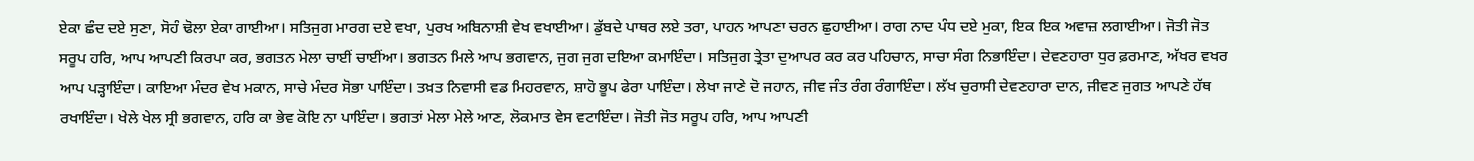ਏਕਾ ਛੰਦ ਦਏ ਸੁਣਾ, ਸੋਹੰ ਢੋਲਾ ਏਕਾ ਗਾਈਆ। ਸਤਿਜੁਗ ਮਾਰਗ ਦਏ ਵਖਾ, ਪੁਰਖ ਅਬਿਨਾਸ਼ੀ ਵੇਖ ਵਖਾਈਆ। ਡੁੱਬਦੇ ਪਾਥਰ ਲਏ ਤਰਾ, ਪਾਹਨ ਆਪਣਾ ਚਰਨ ਛੁਹਾਈਆ। ਰਾਗ ਨਾਦ ਪੰਧ ਦਏ ਮੁਕਾ, ਇਕ ਇਕ ਅਵਾਜ਼ ਲਗਾਈਆ। ਜੋਤੀ ਜੋਤ ਸਰੂਪ ਹਰਿ, ਆਪ ਆਪਣੀ ਕਿਰਪਾ ਕਰ, ਭਗਤਨ ਮੇਲਾ ਚਾਈਂ ਚਾਈਂਆ। ਭਗਤਨ ਮਿਲੇ ਆਪ ਭਗਵਾਨ, ਜੁਗ ਜੁਗ ਦਇਆ ਕਮਾਇੰਦਾ। ਸਤਿਜੁਗ ਤ੍ਰੇਤਾ ਦੁਆਪਰ ਕਰ ਕਰ ਪਹਿਚਾਨ, ਸਾਚਾ ਸੰਗ ਨਿਭਾਇੰਦਾ। ਦੇਵਣਹਾਰਾ ਧੁਰ ਫ਼ਰਮਾਣ, ਅੱਖਰ ਵਖਰ ਆਪ ਪੜ੍ਹਾਇੰਦਾ। ਕਾਇਆ ਮੰਦਰ ਵੇਖ ਮਕਾਨ, ਸਾਚੇ ਮੰਦਰ ਸੋਭਾ ਪਾਇੰਦਾ। ਤਖ਼ਤ ਨਿਵਾਸੀ ਵਡ ਮਿਹਰਵਾਨ, ਸ਼ਾਹੋ ਭੂਪ ਫੇਰਾ ਪਾਇੰਦਾ। ਲੇਖਾ ਜਾਣੇ ਦੋ ਜਹਾਨ, ਜੀਵ ਜੰਤ ਰੰਗ ਰੰਗਾਇੰਦਾ। ਲੱਖ ਚੁਰਾਸੀ ਦੇਵਣਹਾਰਾ ਦਾਨ, ਜੀਵਣ ਜੁਗਤ ਆਪਣੇ ਹੱਥ ਰਖਾਇੰਦਾ। ਖੇਲੇ ਖੇਲ ਸ੍ਰੀ ਭਗਵਾਨ, ਹਰਿ ਕਾ ਭੇਵ ਕੋਇ ਨਾ ਪਾਇੰਦਾ। ਭਗਤਾਂ ਮੇਲਾ ਮੇਲੇ ਆਣ, ਲੋਕਮਾਤ ਵੇਸ ਵਟਾਇੰਦਾ। ਜੋਤੀ ਜੋਤ ਸਰੂਪ ਹਰਿ, ਆਪ ਆਪਣੀ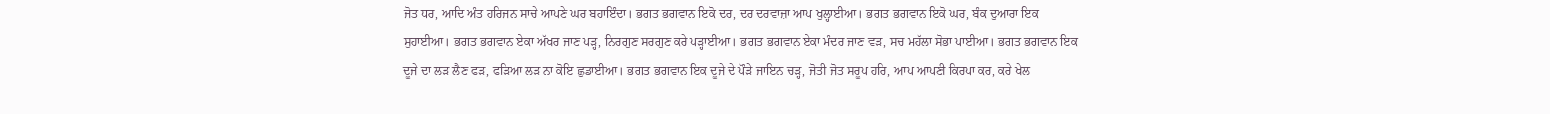ਜੋਤ ਧਰ, ਆਦਿ ਅੰਤ ਹਰਿਜਨ ਸਾਚੇ ਆਪਣੇ ਘਰ ਬਹਾਇੰਦਾ। ਭਗਤ ਭਗਵਾਨ ਇਕੋ ਦਰ, ਦਰ ਦਰਵਾਜ਼ਾ ਆਪ ਖੁਲ੍ਹਾਈਆ। ਭਗਤ ਭਗਵਾਨ ਇਕੋ ਘਰ, ਬੰਕ ਦੁਆਰਾ ਇਕ ਸੁਹਾਈਆ। ਭਗਤ ਭਗਵਾਨ ਏਕਾ ਅੱਖਰ ਜਾਣ ਪੜ੍ਹ, ਨਿਰਗੁਣ ਸਰਗੁਣ ਕਰੇ ਪੜ੍ਹਾਈਆ। ਭਗਤ ਭਗਵਾਨ ਏਕਾ ਮੰਦਰ ਜਾਣ ਵੜ, ਸਚ ਮਹੱਲਾ ਸੋਭਾ ਪਾਈਆ। ਭਗਤ ਭਗਵਾਨ ਇਕ ਦੂਜੇ ਦਾ ਲੜ ਲੈਣ ਫੜ, ਫੜਿਆ ਲੜ ਨਾ ਕੋਇ ਛੁਡਾਈਆ। ਭਗਤ ਭਗਵਾਨ ਇਕ ਦੂਜੇ ਦੇ ਪੌੜੇ ਜਾਇਨ ਚੜ੍ਹ, ਜੋਤੀ ਜੋਤ ਸਰੂਪ ਹਰਿ, ਆਪ ਆਪਣੀ ਕਿਰਪਾ ਕਰ, ਕਰੇ ਖੇਲ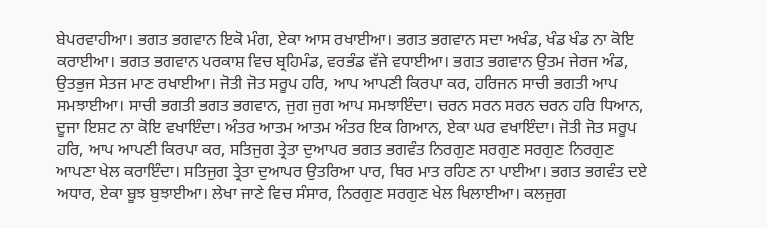ਬੇਪਰਵਾਹੀਆ। ਭਗਤ ਭਗਵਾਨ ਇਕੋ ਮੰਗ, ਏਕਾ ਆਸ ਰਖਾਈਆ। ਭਗਤ ਭਗਵਾਨ ਸਦਾ ਅਖੰਡ, ਖੰਡ ਖੰਡ ਨਾ ਕੋਇ ਕਰਾਈਆ। ਭਗਤ ਭਗਵਾਨ ਪਰਕਾਸ਼ ਵਿਚ ਬ੍ਰਹਿਮੰਡ, ਵਰਭੰਡ ਵੱਜੇ ਵਧਾਈਆ। ਭਗਤ ਭਗਵਾਨ ਉਤਮ ਜੇਰਜ ਅੰਡ, ਉਤਭੁਜ ਸੇਤਜ ਮਾਣ ਰਖਾਈਆ। ਜੋਤੀ ਜੋਤ ਸਰੂਪ ਹਰਿ, ਆਪ ਆਪਣੀ ਕਿਰਪਾ ਕਰ, ਹਰਿਜਨ ਸਾਚੀ ਭਗਤੀ ਆਪ ਸਮਝਾਈਆ। ਸਾਚੀ ਭਗਤੀ ਭਗਤ ਭਗਵਾਨ, ਜੁਗ ਜੁਗ ਆਪ ਸਮਝਾਇੰਦਾ। ਚਰਨ ਸਰਨ ਸਰਨ ਚਰਨ ਹਰਿ ਧਿਆਨ, ਦੂਜਾ ਇਸ਼ਟ ਨਾ ਕੋਇ ਵਖਾਇੰਦਾ। ਅੰਤਰ ਆਤਮ ਆਤਮ ਅੰਤਰ ਇਕ ਗਿਆਨ, ਏਕਾ ਘਰ ਵਖਾਇੰਦਾ। ਜੋਤੀ ਜੋਤ ਸਰੂਪ ਹਰਿ, ਆਪ ਆਪਣੀ ਕਿਰਪਾ ਕਰ, ਸਤਿਜੁਗ ਤ੍ਰੇਤਾ ਦੁਆਪਰ ਭਗਤ ਭਗਵੰਤ ਨਿਰਗੁਣ ਸਰਗੁਣ ਸਰਗੁਣ ਨਿਰਗੁਣ ਆਪਣਾ ਖੇਲ ਕਰਾਇੰਦਾ। ਸਤਿਜੁਗ ਤ੍ਰੇਤਾ ਦੁਆਪਰ ਉਤਰਿਆ ਪਾਰ, ਥਿਰ ਮਾਤ ਰਹਿਣ ਨਾ ਪਾਈਆ। ਭਗਤ ਭਗਵੰਤ ਦਏ ਅਧਾਰ, ਏਕਾ ਬੂਝ ਬੁਝਾਈਆ। ਲੇਖਾ ਜਾਣੇ ਵਿਚ ਸੰਸਾਰ, ਨਿਰਗੁਣ ਸਰਗੁਣ ਖੇਲ ਖਿਲਾਈਆ। ਕਲਜੁਗ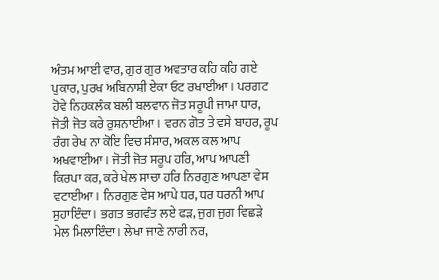ਅੰਤਮ ਆਈ ਵਾਰ, ਗੁਰ ਗੁਰ ਅਵਤਾਰ ਕਹਿ ਕਹਿ ਗਏ ਪੁਕਾਰ, ਪੁਰਖ ਅਬਿਨਾਸ਼ੀ ਏਕਾ ਓਟ ਰਖਾਈਆ। ਪਰਗਟ ਹੋਵੇ ਨਿਹਕਲੰਕ ਬਲੀ ਬਲਵਾਨ ਜੋਤ ਸਰੂਪੀ ਜਾਮਾ ਧਾਰ, ਜੋਤੀ ਜੋਤ ਕਰੇ ਰੁਸ਼ਨਾਈਆ। ਵਰਨ ਗੋਤ ਤੇ ਵਸੇ ਬਾਹਰ, ਰੂਪ ਰੰਗ ਰੇਖ ਨਾ ਕੋਇ ਵਿਚ ਸੰਸਾਰ, ਅਕਲ ਕਲ ਆਪ ਅਖਵਾਈਆ। ਜੋਤੀ ਜੋਤ ਸਰੂਪ ਹਰਿ, ਆਪ ਆਪਣੀ ਕਿਰਪਾ ਕਰ, ਕਰੇ ਖੇਲ ਸਾਚਾ ਹਰਿ ਨਿਰਗੁਣ ਆਪਣਾ ਵੇਸ ਵਟਾਈਆ। ਨਿਰਗੁਣ ਵੇਸ ਆਪੇ ਧਰ, ਧਰ ਧਰਨੀ ਆਪ ਸੁਹਾਇੰਦਾ। ਭਗਤ ਭਗਵੰਤ ਲਏ ਫੜ, ਜੁਗ ਜੁਗ ਵਿਛੜੇ ਮੇਲ ਮਿਲਾਇੰਦਾ। ਲੇਖਾ ਜਾਣੇ ਨਾਰੀ ਨਰ,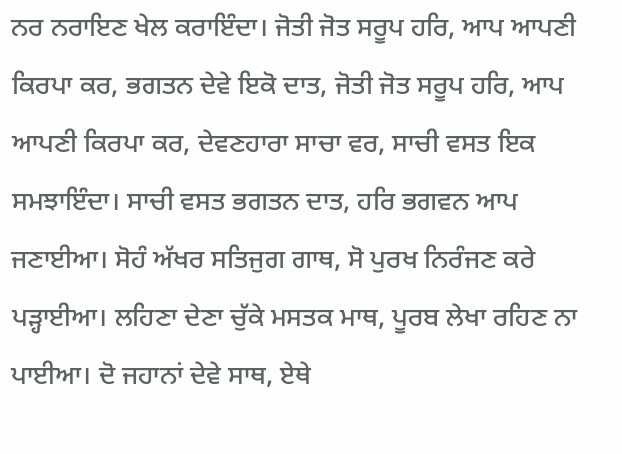ਨਰ ਨਰਾਇਣ ਖੇਲ ਕਰਾਇੰਦਾ। ਜੋਤੀ ਜੋਤ ਸਰੂਪ ਹਰਿ, ਆਪ ਆਪਣੀ ਕਿਰਪਾ ਕਰ, ਭਗਤਨ ਦੇਵੇ ਇਕੋ ਦਾਤ, ਜੋਤੀ ਜੋਤ ਸਰੂਪ ਹਰਿ, ਆਪ ਆਪਣੀ ਕਿਰਪਾ ਕਰ, ਦੇਵਣਹਾਰਾ ਸਾਚਾ ਵਰ, ਸਾਚੀ ਵਸਤ ਇਕ ਸਮਝਾਇੰਦਾ। ਸਾਚੀ ਵਸਤ ਭਗਤਨ ਦਾਤ, ਹਰਿ ਭਗਵਨ ਆਪ ਜਣਾਈਆ। ਸੋਹੰ ਅੱਖਰ ਸਤਿਜੁਗ ਗਾਥ, ਸੋ ਪੁਰਖ ਨਿਰੰਜਣ ਕਰੇ ਪੜ੍ਹਾਈਆ। ਲਹਿਣਾ ਦੇਣਾ ਚੁੱਕੇ ਮਸਤਕ ਮਾਥ, ਪੂਰਬ ਲੇਖਾ ਰਹਿਣ ਨਾ ਪਾਈਆ। ਦੋ ਜਹਾਨਾਂ ਦੇਵੇ ਸਾਥ, ਏਥੇ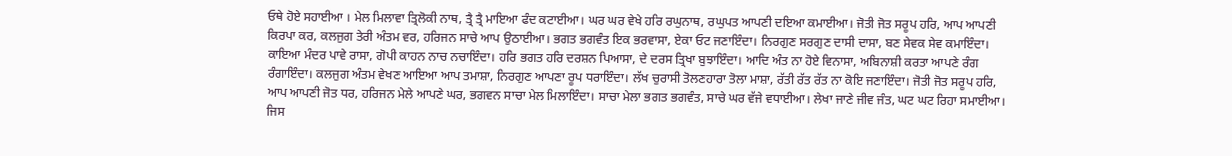ਓਥੇ ਹੋਏ ਸਹਾਈਆ । ਮੇਲ ਮਿਲਾਵਾ ਤ੍ਰਿਲੋਕੀ ਨਾਥ, ਤ੍ਰੈ ਤ੍ਰੈ ਮਾਇਆ ਫੰਦ ਕਟਾਈਆ। ਘਰ ਘਰ ਵੇਖੇ ਹਰਿ ਰਘੁਨਾਥ, ਰਘੁਪਤ ਆਪਣੀ ਦਇਆ ਕਮਾਈਆ। ਜੋਤੀ ਜੋਤ ਸਰੂਪ ਹਰਿ, ਆਪ ਆਪਣੀ ਕਿਰਪਾ ਕਰ, ਕਲਜੁਗ ਤੇਰੀ ਅੰਤਮ ਵਰ, ਹਰਿਜਨ ਸਾਚੇ ਆਪ ਉਠਾਈਆ। ਭਗਤ ਭਗਵੰਤ ਇਕ ਭਰਵਾਸਾ, ਏਕਾ ਓਟ ਜਣਾਇੰਦਾ। ਨਿਰਗੁਣ ਸਰਗੁਣ ਦਾਸੀ ਦਾਸਾ, ਬਣ ਸੇਵਕ ਸੇਵ ਕਮਾਇੰਦਾ। ਕਾਇਆ ਮੰਦਰ ਪਾਵੇ ਰਾਸਾ, ਗੋਪੀ ਕਾਹਨ ਨਾਚ ਨਚਾਇੰਦਾ। ਹਰਿ ਭਗਤ ਹਰਿ ਦਰਸ਼ਨ ਪਿਆਸਾ, ਦੇ ਦਰਸ ਤ੍ਰਿਖਾ ਬੁਝਾਇੰਦਾ। ਆਦਿ ਅੰਤ ਨਾ ਹੋਏ ਵਿਨਾਸਾ, ਅਬਿਨਾਸ਼ੀ ਕਰਤਾ ਆਪਣੇ ਰੰਗ ਰੰਗਾਇੰਦਾ। ਕਲਜੁਗ ਅੰਤਮ ਵੇਖਣ ਆਇਆ ਆਪ ਤਮਾਸ਼ਾ, ਨਿਰਗੁਣ ਆਪਣਾ ਰੂਪ ਧਰਾਇੰਦਾ। ਲੱਖ ਚੁਰਾਸੀ ਤੋਲਣਹਾਰਾ ਤੋਲਾ ਮਾਸ਼ਾ, ਰੱਤੀ ਰੱਤ ਰੱਤ ਨਾ ਕੋਇ ਜਣਾਇੰਦਾ। ਜੋਤੀ ਜੋਤ ਸਰੂਪ ਹਰਿ, ਆਪ ਆਪਣੀ ਜੋਤ ਧਰ, ਹਰਿਜਨ ਮੇਲੇ ਆਪਣੇ ਘਰ, ਭਗਵਨ ਸਾਚਾ ਮੇਲ ਮਿਲਾਇੰਦਾ। ਸਾਚਾ ਮੇਲਾ ਭਗਤ ਭਗਵੰਤ, ਸਾਚੇ ਘਰ ਵੱਜੇ ਵਧਾਈਆ। ਲੇਖਾ ਜਾਣੇ ਜੀਵ ਜੰਤ, ਘਟ ਘਟ ਰਿਹਾ ਸਮਾਈਆ। ਜਿਸ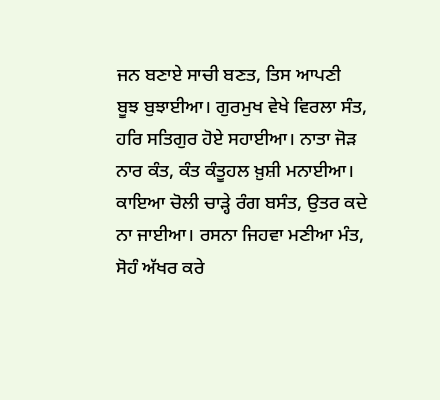ਜਨ ਬਣਾਏ ਸਾਚੀ ਬਣਤ, ਤਿਸ ਆਪਣੀ ਬੂਝ ਬੁਝਾਈਆ। ਗੁਰਮੁਖ ਵੇਖੇ ਵਿਰਲਾ ਸੰਤ, ਹਰਿ ਸਤਿਗੁਰ ਹੋਏ ਸਹਾਈਆ। ਨਾਤਾ ਜੋੜ ਨਾਰ ਕੰਤ, ਕੰਤ ਕੰਤੂਹਲ ਖ਼ੁਸ਼ੀ ਮਨਾਈਆ। ਕਾਇਆ ਚੋਲੀ ਚਾੜ੍ਹੇ ਰੰਗ ਬਸੰਤ, ਉਤਰ ਕਦੇ ਨਾ ਜਾਈਆ। ਰਸਨਾ ਜਿਹਵਾ ਮਣੀਆ ਮੰਤ, ਸੋਹੰ ਅੱਖਰ ਕਰੇ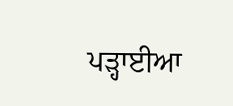ਪੜ੍ਹਾਈਆ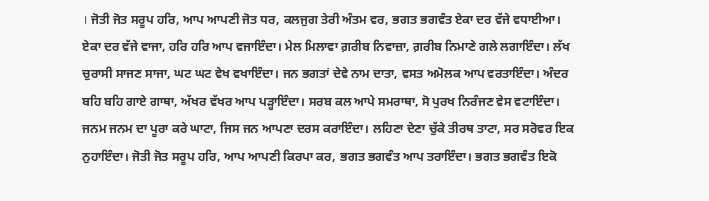। ਜੋਤੀ ਜੋਤ ਸਰੂਪ ਹਰਿ, ਆਪ ਆਪਣੀ ਜੋਤ ਧਰ, ਕਲਜੁਗ ਤੇਰੀ ਅੰਤਮ ਵਰ, ਭਗਤ ਭਗਵੰਤ ਏਕਾ ਦਰ ਵੱਜੇ ਵਧਾਈਆ। ਏਕਾ ਦਰ ਵੱਜੇ ਵਾਜਾ, ਹਰਿ ਹਰਿ ਆਪ ਵਜਾਇੰਦਾ। ਮੇਲ ਮਿਲਾਵਾ ਗ਼ਰੀਬ ਨਿਵਾਜ਼ਾ, ਗ਼ਰੀਬ ਨਿਮਾਣੇ ਗਲੇ ਲਗਾਇੰਦਾ। ਲੱਖ ਚੁਰਾਸੀ ਸਾਜਣ ਸਾਜਾ, ਘਟ ਘਟ ਵੇਖ ਵਖਾਇੰਦਾ। ਜਨ ਭਗਤਾਂ ਦੇਵੇ ਨਾਮ ਦਾਤਾ, ਵਸਤ ਅਮੋਲਕ ਆਪ ਵਰਤਾਇੰਦਾ। ਅੰਦਰ ਬਹਿ ਬਹਿ ਗਾਏ ਗਾਥਾ, ਅੱਖਰ ਵੱਖਰ ਆਪ ਪੜ੍ਹਾਇੰਦਾ। ਸਰਬ ਕਲ ਆਪੇ ਸਮਰਾਥਾ, ਸੋ ਪੁਰਖ ਨਿਰੰਜਣ ਵੇਸ ਵਟਾਇੰਦਾ। ਜਨਮ ਜਨਮ ਦਾ ਪੂਰਾ ਕਰੇ ਘਾਟਾ, ਜਿਸ ਜਨ ਆਪਣਾ ਦਰਸ ਕਰਾਇੰਦਾ। ਲਹਿਣਾ ਦੇਣਾ ਚੁੱਕੇ ਤੀਰਥ ਤਾਟਾ, ਸਰ ਸਰੋਵਰ ਇਕ ਨੁਹਾਇੰਦਾ। ਜੋਤੀ ਜੋਤ ਸਰੂਪ ਹਰਿ, ਆਪ ਆਪਣੀ ਕਿਰਪਾ ਕਰ, ਭਗਤ ਭਗਵੰਤ ਆਪ ਤਰਾਇੰਦਾ। ਭਗਤ ਭਗਵੰਤ ਇਕੋ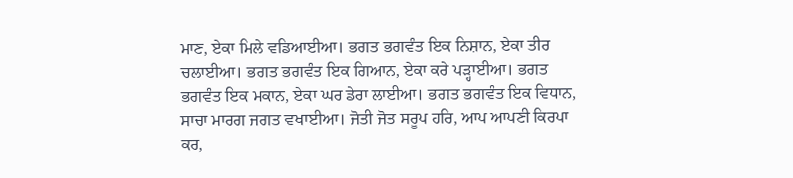ਮਾਣ, ਏਕਾ ਮਿਲੇ ਵਡਿਆਈਆ। ਭਗਤ ਭਗਵੰਤ ਇਕ ਨਿਸ਼ਾਨ, ਏਕਾ ਤੀਰ ਚਲਾਈਆ। ਭਗਤ ਭਗਵੰਤ ਇਕ ਗਿਆਨ, ਏਕਾ ਕਰੇ ਪੜ੍ਹਾਈਆ। ਭਗਤ ਭਗਵੰਤ ਇਕ ਮਕਾਨ, ਏਕਾ ਘਰ ਡੇਰਾ ਲਾਈਆ। ਭਗਤ ਭਗਵੰਤ ਇਕ ਵਿਧਾਨ, ਸਾਚਾ ਮਾਰਗ ਜਗਤ ਵਖਾਈਆ। ਜੋਤੀ ਜੋਤ ਸਰੂਪ ਹਰਿ, ਆਪ ਆਪਣੀ ਕਿਰਪਾ ਕਰ,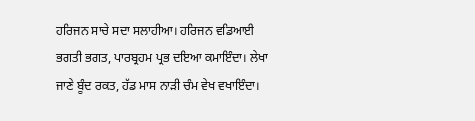ਹਰਿਜਨ ਸਾਚੇ ਸਦਾ ਸਲਾਹੀਆ। ਹਰਿਜਨ ਵਡਿਆਈ ਭਗਤੀ ਭਗਤ, ਪਾਰਬ੍ਰਹਮ ਪ੍ਰਭ ਦਇਆ ਕਮਾਇੰਦਾ। ਲੇਖਾ ਜਾਣੇ ਬੂੰਦ ਰਕਤ, ਹੱਡ ਮਾਸ ਨਾੜੀ ਚੰਮ ਵੇਖ ਵਖਾਇੰਦਾ।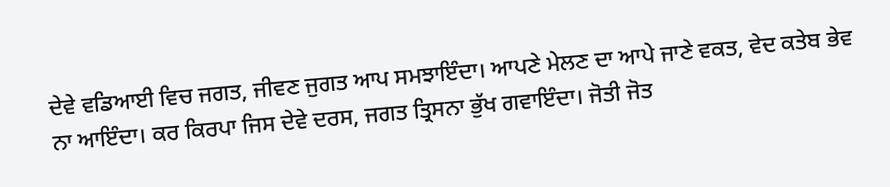ਦੇਵੇ ਵਡਿਆਈ ਵਿਚ ਜਗਤ, ਜੀਵਣ ਜੁਗਤ ਆਪ ਸਮਝਾਇੰਦਾ। ਆਪਣੇ ਮੇਲਣ ਦਾ ਆਪੇ ਜਾਣੇ ਵਕਤ, ਵੇਦ ਕਤੇਬ ਭੇਵ ਨਾ ਆਇੰਦਾ। ਕਰ ਕਿਰਪਾ ਜਿਸ ਦੇਵੇ ਦਰਸ, ਜਗਤ ਤ੍ਰਿਸਨਾ ਭੁੱਖ ਗਵਾਇੰਦਾ। ਜੋਤੀ ਜੋਤ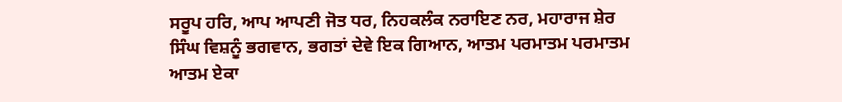ਸਰੂਪ ਹਰਿ, ਆਪ ਆਪਣੀ ਜੋਤ ਧਰ, ਨਿਹਕਲੰਕ ਨਰਾਇਣ ਨਰ, ਮਹਾਰਾਜ ਸ਼ੇਰ ਸਿੰਘ ਵਿਸ਼ਨੂੰ ਭਗਵਾਨ, ਭਗਤਾਂ ਦੇਵੇ ਇਕ ਗਿਆਨ, ਆਤਮ ਪਰਮਾਤਮ ਪਰਮਾਤਮ ਆਤਮ ਏਕਾ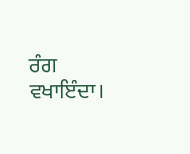ਰੰਗ ਵਖਾਇੰਦਾ।